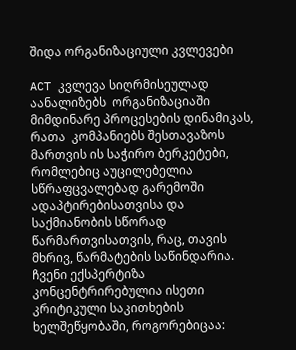შიდა ორგანიზაციული კვლევები

ACT კვლევა სიღრმისეულად აანალიზებს  ორგანიზაციაში მიმდინარე პროცესების დინამიკას, რათა  კომპანიებს შესთავაზოს  მართვის ის საჭირო ბერკეტები, რომლებიც აუცილებელია სწრაფცვალებად გარემოში ადაპტირებისათვისა და საქმიანობის სწორად წარმართვისათვის, რაც, თავის მხრივ, წარმატების საწინდარია. ჩვენი ექსპერტიზა კონცენტრირებულია ისეთი კრიტიკული საკითხების ხელშეწყობაში, როგორებიცაა: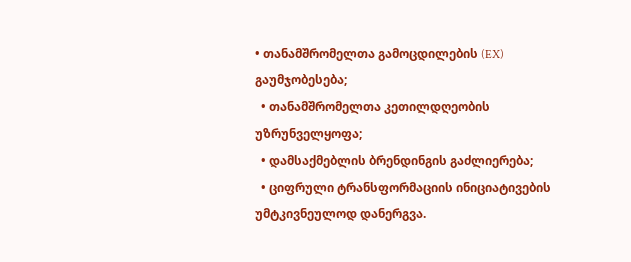• თანამშრომელთა გამოცდილების (EX) გაუმჯობესება;
  • თანამშრომელთა კეთილდღეობის უზრუნველყოფა;
  • დამსაქმებლის ბრენდინგის გაძლიერება;
  • ციფრული ტრანსფორმაციის ინიციატივების უმტკივნეულოდ დანერგვა.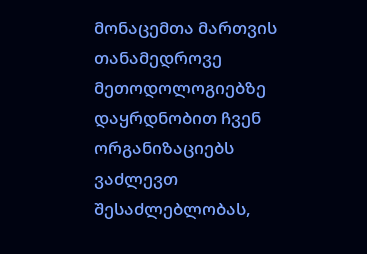მონაცემთა მართვის თანამედროვე მეთოდოლოგიებზე დაყრდნობით ჩვენ ორგანიზაციებს ვაძლევთ შესაძლებლობას,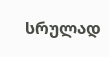სრულად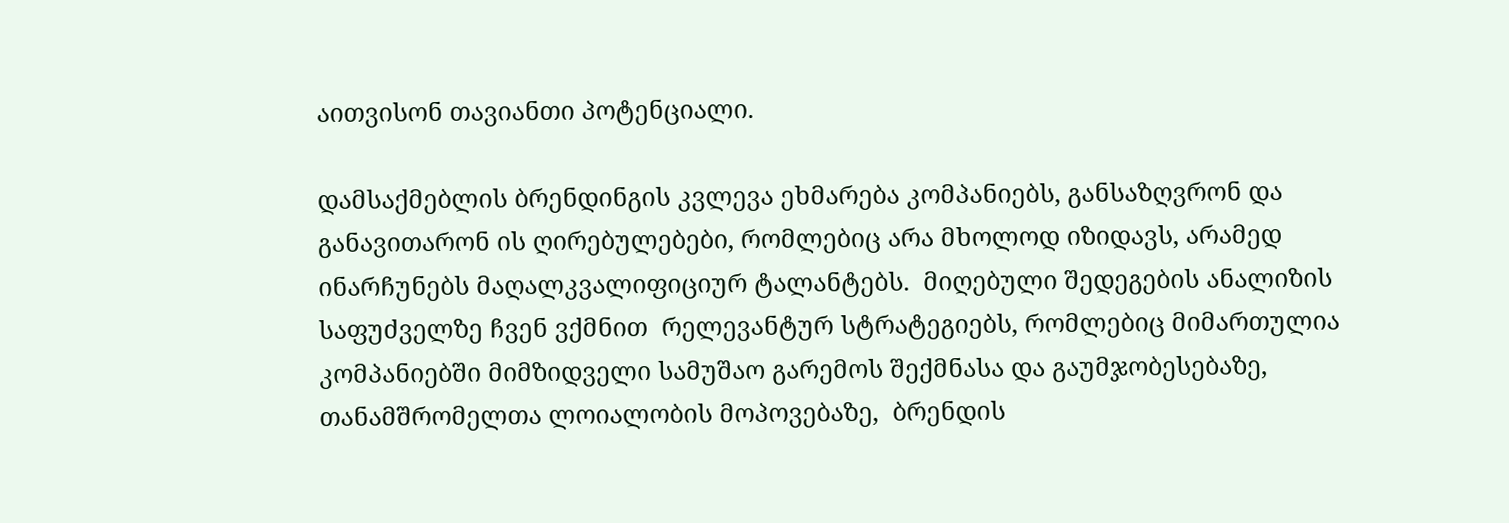აითვისონ თავიანთი პოტენციალი.

დამსაქმებლის ბრენდინგის კვლევა ეხმარება კომპანიებს, განსაზღვრონ და განავითარონ ის ღირებულებები, რომლებიც არა მხოლოდ იზიდავს, არამედ ინარჩუნებს მაღალკვალიფიციურ ტალანტებს.  მიღებული შედეგების ანალიზის საფუძველზე ჩვენ ვქმნით  რელევანტურ სტრატეგიებს, რომლებიც მიმართულია კომპანიებში მიმზიდველი სამუშაო გარემოს შექმნასა და გაუმჯობესებაზე, თანამშრომელთა ლოიალობის მოპოვებაზე,  ბრენდის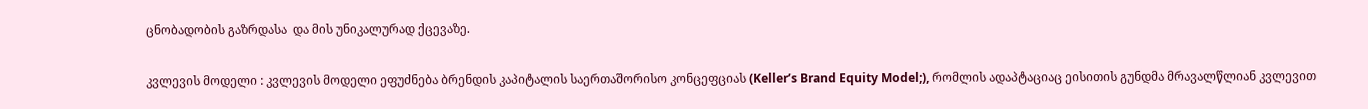ცნობადობის გაზრდასა  და მის უნიკალურად ქცევაზე.

კვლევის მოდელი : კვლევის მოდელი ეფუძნება ბრენდის კაპიტალის საერთაშორისო კონცეფციას (Keller’s Brand Equity Model;), რომლის ადაპტაციაც ეისითის გუნდმა მრავალწლიან კვლევით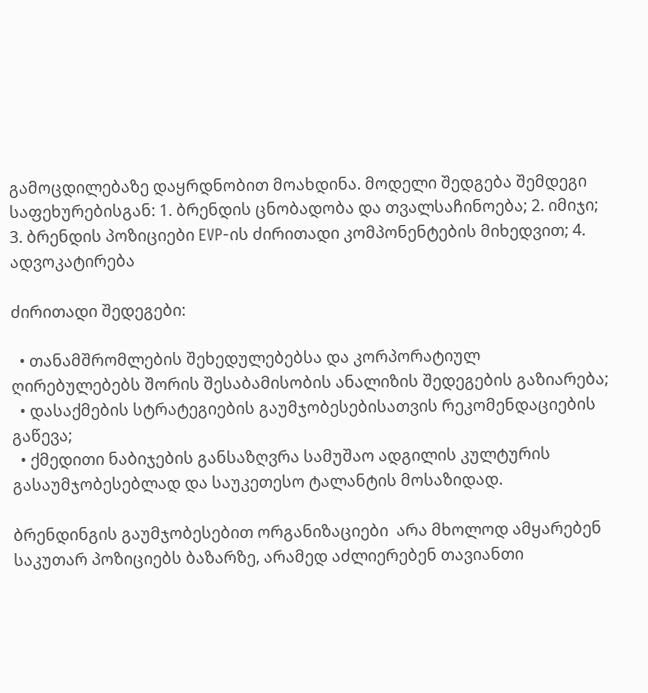გამოცდილებაზე დაყრდნობით მოახდინა. მოდელი შედგება შემდეგი საფეხურებისგან: 1. ბრენდის ცნობადობა და თვალსაჩინოება; 2. იმიჯი; 3. ბრენდის პოზიციები EVP-ის ძირითადი კომპონენტების მიხედვით; 4. ადვოკატირება

ძირითადი შედეგები:

  • თანამშრომლების შეხედულებებსა და კორპორატიულ ღირებულებებს შორის შესაბამისობის ანალიზის შედეგების გაზიარება;
  • დასაქმების სტრატეგიების გაუმჯობესებისათვის რეკომენდაციების გაწევა;
  • ქმედითი ნაბიჯების განსაზღვრა სამუშაო ადგილის კულტურის გასაუმჯობესებლად და საუკეთესო ტალანტის მოსაზიდად.

ბრენდინგის გაუმჯობესებით ორგანიზაციები  არა მხოლოდ ამყარებენ საკუთარ პოზიციებს ბაზარზე, არამედ აძლიერებენ თავიანთი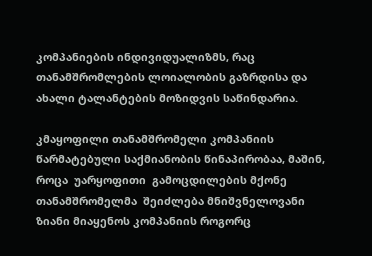კომპანიების ინდივიდუალიზმს, რაც თანამშრომლების ლოიალობის გაზრდისა და ახალი ტალანტების მოზიდვის საწინდარია.

კმაყოფილი თანამშრომელი კომპანიის  წარმატებული საქმიანობის წინაპირობაა, მაშინ, როცა  უარყოფითი  გამოცდილების მქონე თანამშრომელმა  შეიძლება მნიშვნელოვანი ზიანი მიაყენოს კომპანიის როგორც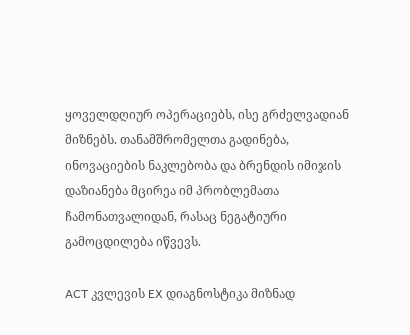ყოველდღიურ ოპერაციებს, ისე გრძელვადიან მიზნებს. თანამშრომელთა გადინება, ინოვაციების ნაკლებობა და ბრენდის იმიჯის დაზიანება მცირეა იმ პრობლემათა ჩამონათვალიდან, რასაც ნეგატიური გამოცდილება იწვევს.

ACT კვლევის EX დიაგნოსტიკა მიზნად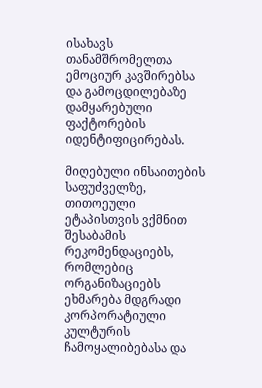ისახავს თანამშრომელთა  ემოციურ კავშირებსა და გამოცდილებაზე  დამყარებული ფაქტორების იდენტიფიცირებას.

მიღებული ინსაითების საფუძველზე, თითოეული ეტაპისთვის ვქმნით შესაბამის რეკომენდაციებს, რომლებიც ორგანიზაციებს  ეხმარება მდგრადი კორპორატიული კულტურის ჩამოყალიბებასა და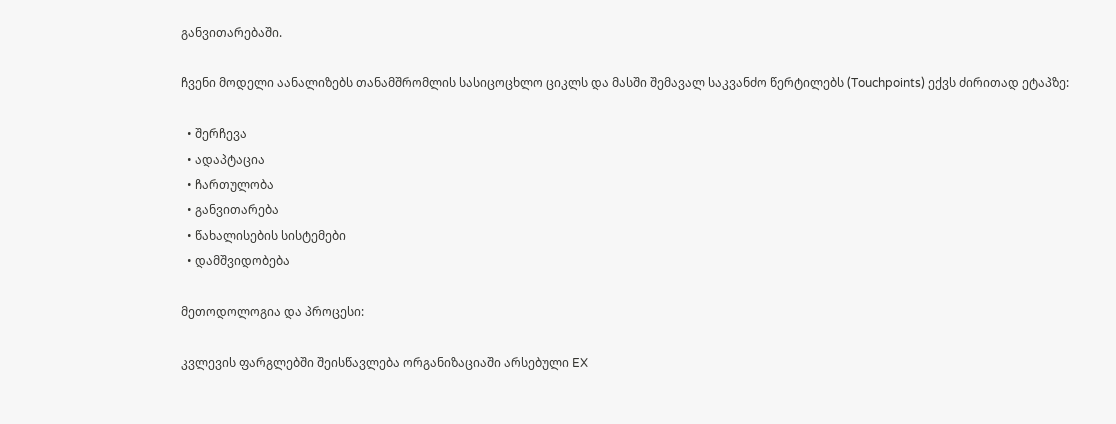განვითარებაში.

ჩვენი მოდელი აანალიზებს თანამშრომლის სასიცოცხლო ციკლს და მასში შემავალ საკვანძო წერტილებს (Touchpoints) ექვს ძირითად ეტაპზე:

  • შერჩევა
  • ადაპტაცია
  • ჩართულობა
  • განვითარება
  • წახალისების სისტემები
  • დამშვიდობება

მეთოდოლოგია და პროცესი:

კვლევის ფარგლებში შეისწავლება ორგანიზაციაში არსებული EX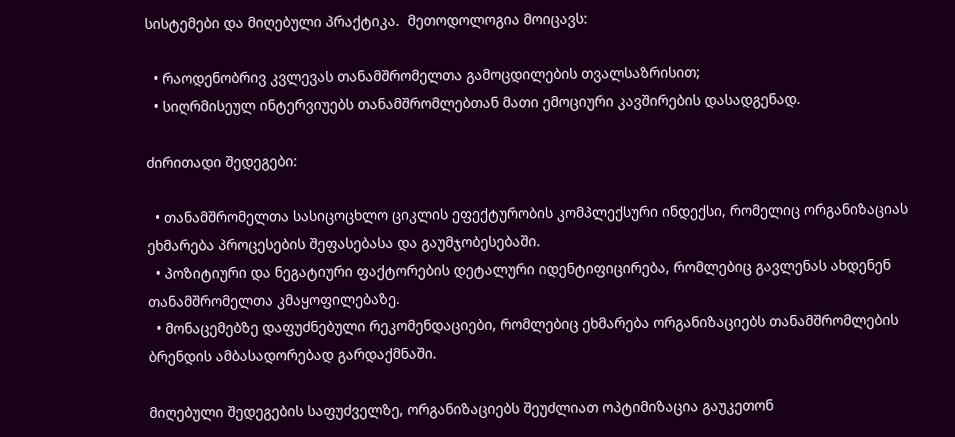სისტემები და მიღებული პრაქტიკა.  მეთოდოლოგია მოიცავს:

  • რაოდენობრივ კვლევას თანამშრომელთა გამოცდილების თვალსაზრისით;
  • სიღრმისეულ ინტერვიუებს თანამშრომლებთან მათი ემოციური კავშირების დასადგენად.

ძირითადი შედეგები:

  • თანამშრომელთა სასიცოცხლო ციკლის ეფექტურობის კომპლექსური ინდექსი, რომელიც ორგანიზაციას ეხმარება პროცესების შეფასებასა და გაუმჯობესებაში.
  • პოზიტიური და ნეგატიური ფაქტორების დეტალური იდენტიფიცირება, რომლებიც გავლენას ახდენენ თანამშრომელთა კმაყოფილებაზე.
  • მონაცემებზე დაფუძნებული რეკომენდაციები, რომლებიც ეხმარება ორგანიზაციებს თანამშრომლების ბრენდის ამბასადორებად გარდაქმნაში.

მიღებული შედეგების საფუძველზე, ორგანიზაციებს შეუძლიათ ოპტიმიზაცია გაუკეთონ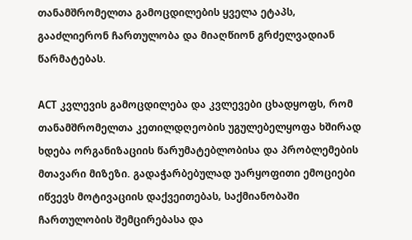თანამშრომელთა გამოცდილების ყველა ეტაპს, გააძლიერონ ჩართულობა და მიაღწიონ გრძელვადიან წარმატებას.

ACT კვლევის გამოცდილება და კვლევები ცხადყოფს, რომ თანამშრომელთა კეთილდღეობის უგულებელყოფა ხშირად ხდება ორგანიზაციის წარუმატებლობისა და პრობლემების მთავარი მიზეზი. გადაჭარბებულად უარყოფითი ემოციები იწვევს მოტივაციის დაქვეითებას, საქმიანობაში ჩართულობის შემცირებასა და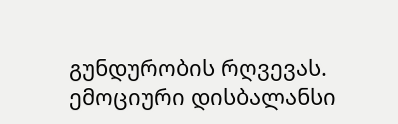გუნდურობის რღვევას. ემოციური დისბალანსი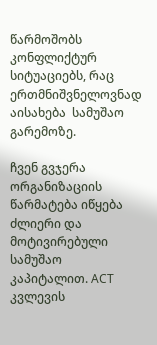წარმოშობს კონფლიქტურ სიტუაციებს, რაც ერთმნიშვნელოვნად აისახება  სამუშაო გარემოზე.

ჩვენ გვჯერა ორგანიზაციის წარმატება იწყება ძლიერი და მოტივირებული სამუშაო კაპიტალით. ACT კვლევის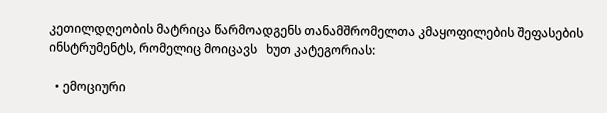კეთილდღეობის მატრიცა წარმოადგენს თანამშრომელთა კმაყოფილების შეფასების ინსტრუმენტს, რომელიც მოიცავს   ხუთ კატეგორიას:

  • ემოციური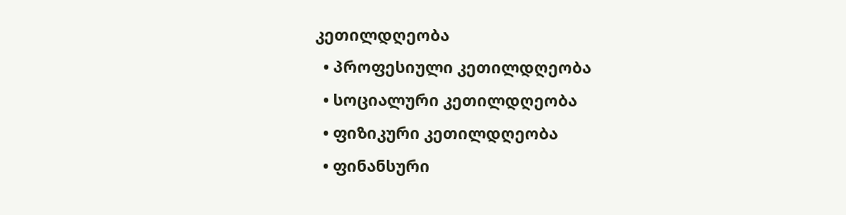კეთილდღეობა
  • პროფესიული კეთილდღეობა
  • სოციალური კეთილდღეობა
  • ფიზიკური კეთილდღეობა
  • ფინანსური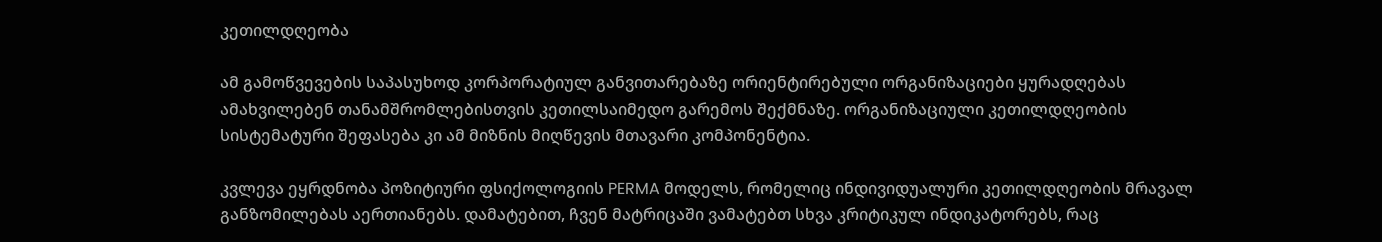კეთილდღეობა

ამ გამოწვევების საპასუხოდ კორპორატიულ განვითარებაზე ორიენტირებული ორგანიზაციები ყურადღებას ამახვილებენ თანამშრომლებისთვის კეთილსაიმედო გარემოს შექმნაზე. ორგანიზაციული კეთილდღეობის სისტემატური შეფასება კი ამ მიზნის მიღწევის მთავარი კომპონენტია.

კვლევა ეყრდნობა პოზიტიური ფსიქოლოგიის PERMA მოდელს, რომელიც ინდივიდუალური კეთილდღეობის მრავალ განზომილებას აერთიანებს. დამატებით, ჩვენ მატრიცაში ვამატებთ სხვა კრიტიკულ ინდიკატორებს, რაც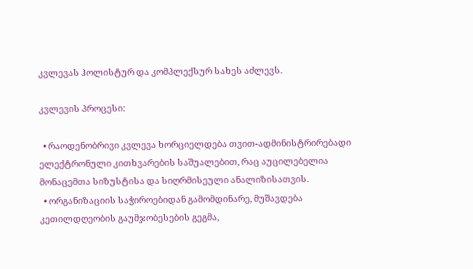კვლევას ჰოლისტურ და კომპლექსურ სახეს აძლევს.

კვლევის პროცესი:

  • რაოდენობრივი კვლევა ხორციელდება თვით-ადმინისტრირებადი ელექტრონული კითხვარების საშუალებით, რაც აუცილებელია მონაცემთა სიზუსტისა და სიღრმისეული ანალიზისათვის.
  • ორგანიზაციის საჭიროებიდან გამომდინარე, მუშავდება კეთილდღეობის გაუმჯობესების გეგმა,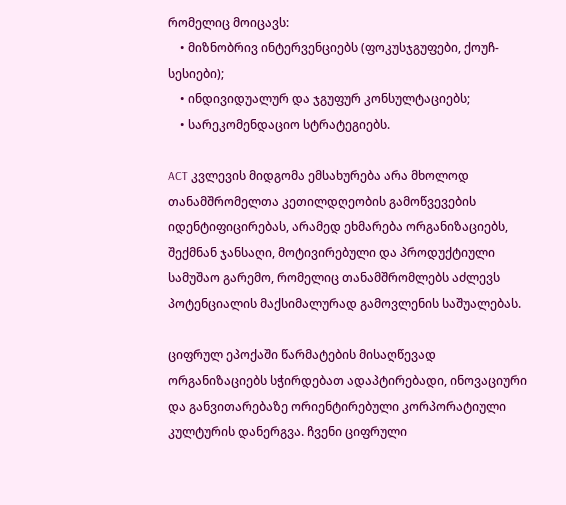რომელიც მოიცავს:
    • მიზნობრივ ინტერვენციებს (ფოკუსჯგუფები, ქოუჩ-სესიები);
    • ინდივიდუალურ და ჯგუფურ კონსულტაციებს;
    • სარეკომენდაციო სტრატეგიებს.

ACT კვლევის მიდგომა ემსახურება არა მხოლოდ თანამშრომელთა კეთილდღეობის გამოწვევების იდენტიფიცირებას, არამედ ეხმარება ორგანიზაციებს, შექმნან ჯანსაღი, მოტივირებული და პროდუქტიული სამუშაო გარემო, რომელიც თანამშრომლებს აძლევს პოტენციალის მაქსიმალურად გამოვლენის საშუალებას.

ციფრულ ეპოქაში წარმატების მისაღწევად ორგანიზაციებს სჭირდებათ ადაპტირებადი, ინოვაციური და განვითარებაზე ორიენტირებული კორპორატიული კულტურის დანერგვა. ჩვენი ციფრული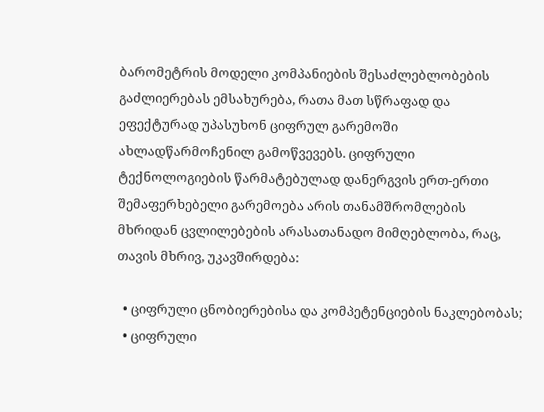ბარომეტრის მოდელი კომპანიების შესაძლებლობების გაძლიერებას ემსახურება, რათა მათ სწრაფად და ეფექტურად უპასუხონ ციფრულ გარემოში ახლადწარმოჩენილ გამოწვევებს. ციფრული ტექნოლოგიების წარმატებულად დანერგვის ერთ-ერთი შემაფერხებელი გარემოება არის თანამშრომლების მხრიდან ცვლილებების არასათანადო მიმღებლობა, რაც, თავის მხრივ, უკავშირდება:

  • ციფრული ცნობიერებისა და კომპეტენციების ნაკლებობას;
  • ციფრული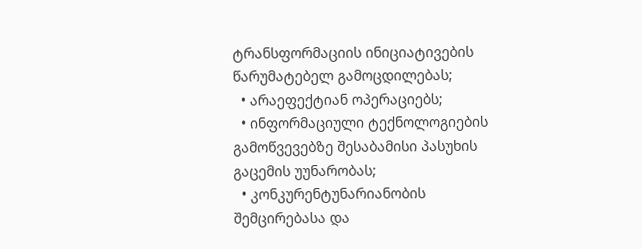ტრანსფორმაციის ინიციატივების წარუმატებელ გამოცდილებას;
  • არაეფექტიან ოპერაციებს;
  • ინფორმაციული ტექნოლოგიების გამოწვევებზე შესაბამისი პასუხის გაცემის უუნარობას;
  • კონკურენტუნარიანობის შემცირებასა და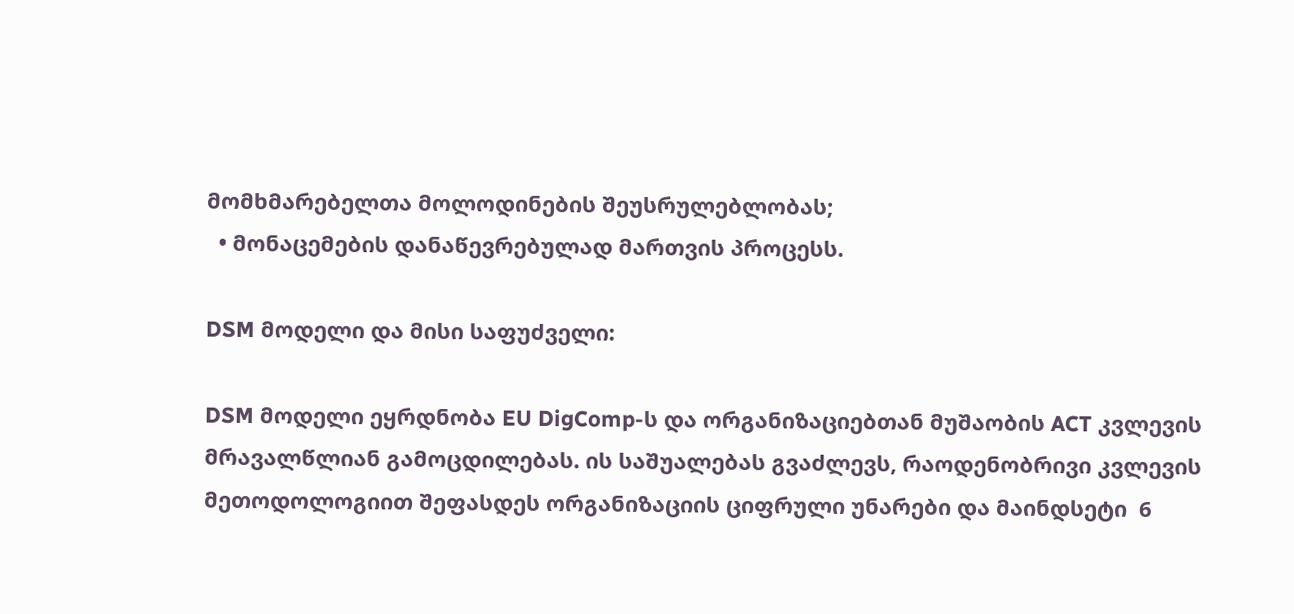მომხმარებელთა მოლოდინების შეუსრულებლობას;
  • მონაცემების დანაწევრებულად მართვის პროცესს.

DSM მოდელი და მისი საფუძველი:

DSM მოდელი ეყრდნობა EU DigComp-ს და ორგანიზაციებთან მუშაობის ACT კვლევის მრავალწლიან გამოცდილებას. ის საშუალებას გვაძლევს, რაოდენობრივი კვლევის მეთოდოლოგიით შეფასდეს ორგანიზაციის ციფრული უნარები და მაინდსეტი  6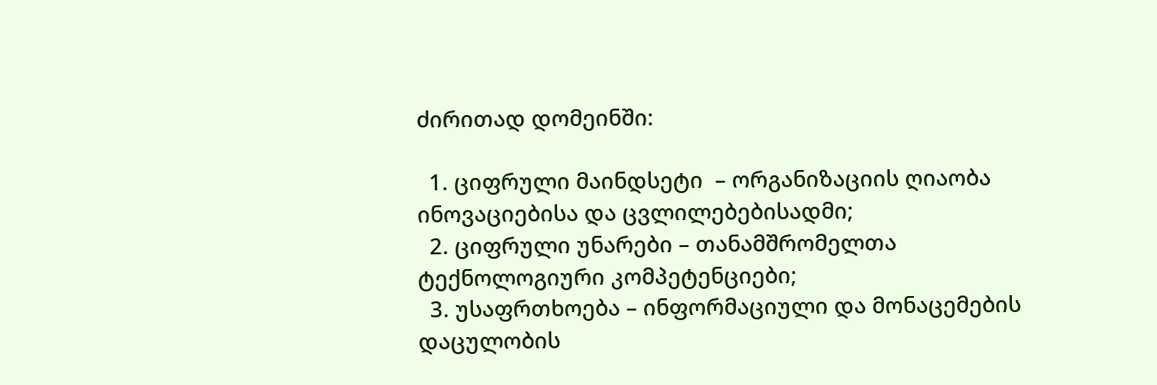ძირითად დომეინში:

  1. ციფრული მაინდსეტი  – ორგანიზაციის ღიაობა ინოვაციებისა და ცვლილებებისადმი;
  2. ციფრული უნარები – თანამშრომელთა ტექნოლოგიური კომპეტენციები;
  3. უსაფრთხოება – ინფორმაციული და მონაცემების დაცულობის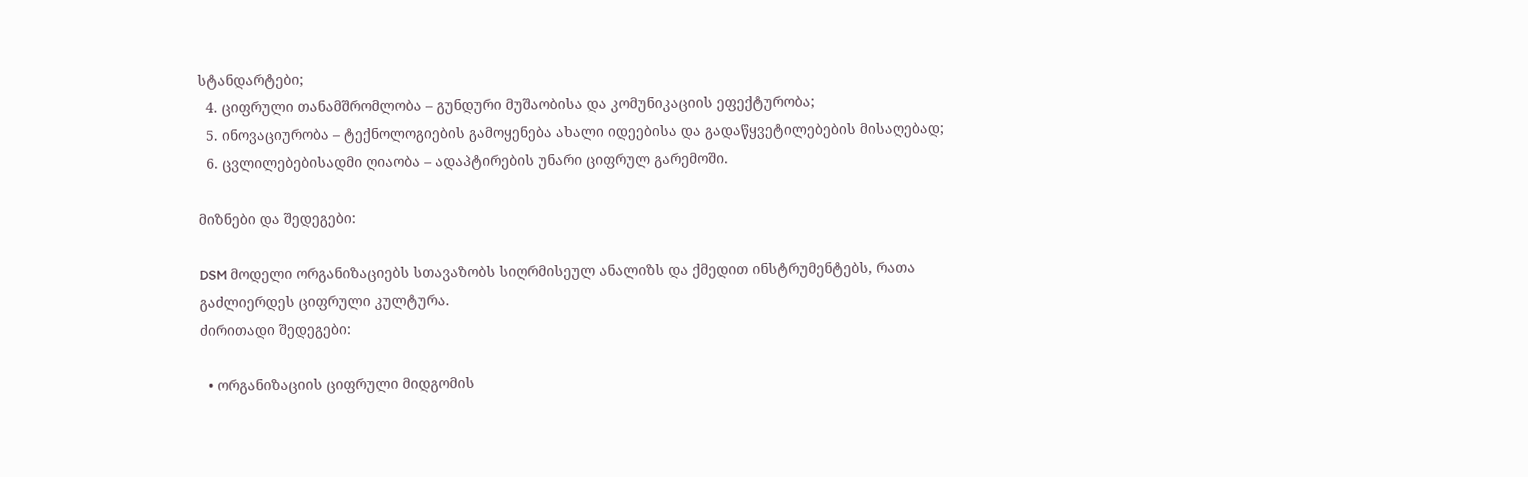სტანდარტები;
  4. ციფრული თანამშრომლობა – გუნდური მუშაობისა და კომუნიკაციის ეფექტურობა;
  5. ინოვაციურობა – ტექნოლოგიების გამოყენება ახალი იდეებისა და გადაწყვეტილებების მისაღებად;
  6. ცვლილებებისადმი ღიაობა – ადაპტირების უნარი ციფრულ გარემოში.

მიზნები და შედეგები:

DSM მოდელი ორგანიზაციებს სთავაზობს სიღრმისეულ ანალიზს და ქმედით ინსტრუმენტებს, რათა გაძლიერდეს ციფრული კულტურა.
ძირითადი შედეგები:

  • ორგანიზაციის ციფრული მიდგომის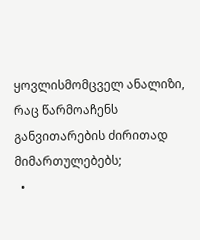ყოვლისმომცველ ანალიზი, რაც წარმოაჩენს განვითარების ძირითად მიმართულებებს;
  •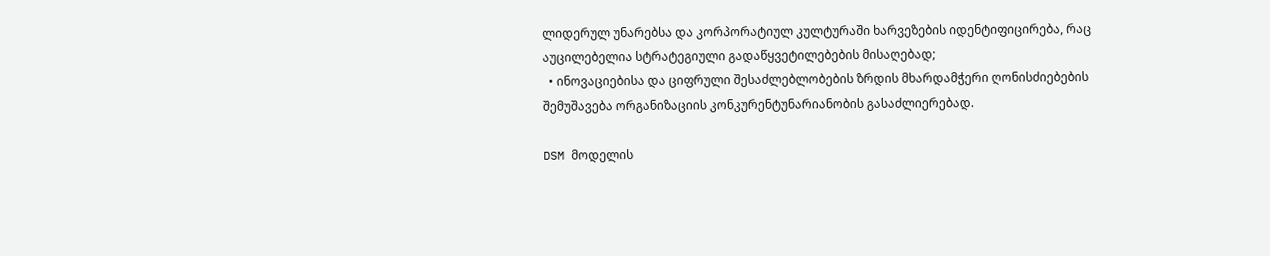ლიდერულ უნარებსა და კორპორატიულ კულტურაში ხარვეზების იდენტიფიცირება, რაც აუცილებელია სტრატეგიული გადაწყვეტილებების მისაღებად;
  • ინოვაციებისა და ციფრული შესაძლებლობების ზრდის მხარდამჭერი ღონისძიებების შემუშავება ორგანიზაციის კონკურენტუნარიანობის გასაძლიერებად.

DSM მოდელის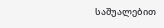საშუალებით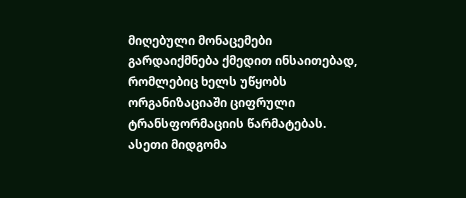მიღებული მონაცემები გარდაიქმნება ქმედით ინსაითებად, რომლებიც ხელს უწყობს ორგანიზაციაში ციფრული ტრანსფორმაციის წარმატებას. ასეთი მიდგომა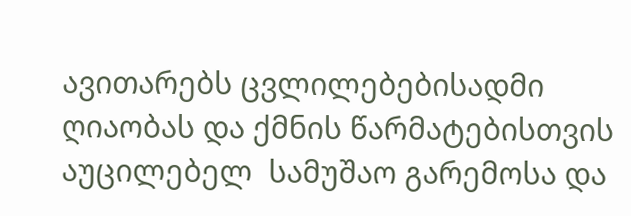ავითარებს ცვლილებებისადმი ღიაობას და ქმნის წარმატებისთვის აუცილებელ  სამუშაო გარემოსა და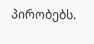პირობებს.